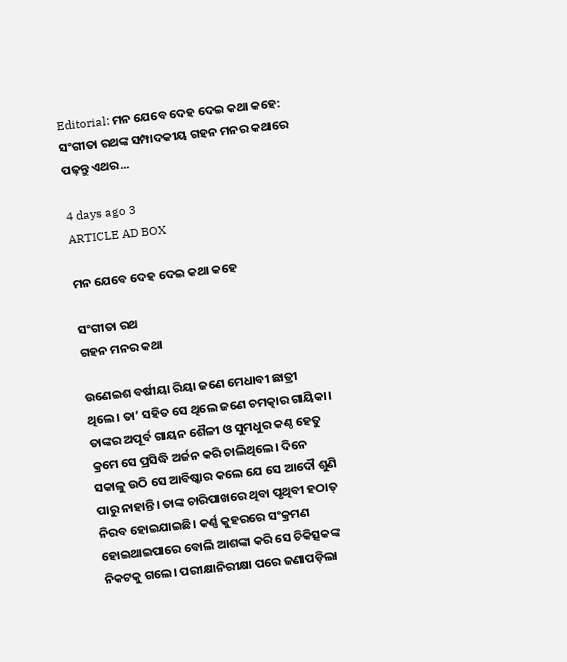Editorial: ମନ ଯେବେ ଦେହ ଦେଇ କଥା କହେ: ସଂଗୀତା ରଥଙ୍କ ସମ୍ପାଦକୀୟ ଗହନ ମନର କଥାରେ ପଢ଼ନ୍ତୁ ଏଥର...

4 days ago 3
ARTICLE AD BOX

ମନ ଯେବେ ଦେହ ଦେଇ କଥା କହେ

ସଂଗୀତା ରଥ
ଗହନ ମନର କଥା

ଉଣେଇଶ ବର୍ଷୀୟା ରିୟା ଜଣେ ମେଧାବୀ ଛାତ୍ରୀ ଥିଲେ। ତା’ ସହିତ ସେ ଥିଲେ ଜଣେ ଚମତ୍କାର ଗାୟିକା। ତାଙ୍କର ଅପୂର୍ବ ଗାୟନ ଶୈଳୀ ଓ ସୁମଧୁର କଣ୍ଠ ହେତୁ କ୍ରମେ ସେ ପ୍ରସିଦ୍ଧି ଅର୍ଜନ କରି ଚାଲିଥିଲେ। ଦିନେ ସକାଳୁ ଉଠି ସେ ଆବିଷ୍କାର କଲେ ଯେ ସେ ଆଦୌ ଶୁଣି ପାରୁ ନାହାନ୍ତି। ତାଙ୍କ ଚାରିପାଖରେ ଥିବା ପୃଥିବୀ ହଠାତ୍ ନିରବ ହୋଇଯାଇଛି। କର୍ଣ୍ଣ କୁହରରେ ସଂକ୍ରମଣ ହୋଇଥାଇପାରେ ବୋଲି ଆଶଙ୍କା କରି ସେ ଚିକିତ୍ସକଙ୍କ ନିକଟକୁ ଗଲେ। ପରୀକ୍ଷାନିରୀକ୍ଷା ପରେ ଜଣାପଡ଼ିଲା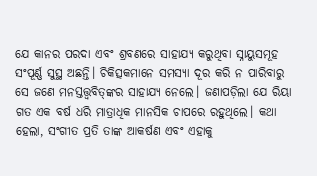ଯେ କାନର ପରଦା ଏବଂ ଶ୍ରବଣରେ ସାହାଯ୍ୟ କରୁଥିବା ସ୍ନାୟୁସମୂହ ସଂପୂର୍ଣ୍ଣ ସୁସ୍ଥ ଅଛନ୍ତି। ଚିକିତ୍ସକମାନେ ସମସ୍ୟା ଦୂର କରି ନ ପାରିବାରୁ ସେ ଜଣେ ମନସ୍ତତ୍ତ୍ବବିତ୍‌ଙ୍କର ସାହାଯ୍ୟ ନେଲେ। ଜଣାପଡ଼ିଲା ଯେ ରିୟା ଗତ ଏକ ବର୍ଷ ଧରି ମାତ୍ରାଧିକ ମାନସିକ ଚାପରେ ରହୁଥିଲେ। କଥା ହେଲା, ସଂଗୀତ ପ୍ରତି ତାଙ୍କ ଆକର୍ଷଣ ଏବଂ ଏହାକୁ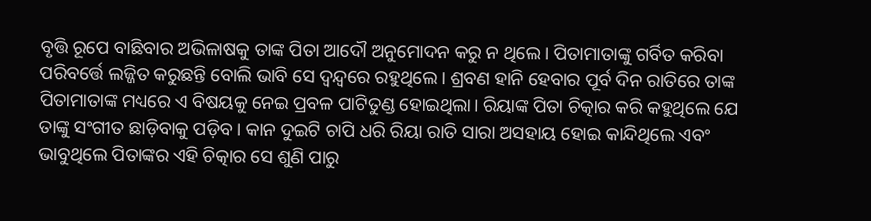ବୃତ୍ତି ରୂପେ ବାଛିବାର ଅଭିଳାଷକୁ ତାଙ୍କ ପିତା ଆଦୌ ଅନୁମୋଦନ କରୁ ନ ଥିଲେ। ପିତାମାତାଙ୍କୁ ଗର୍ବିତ କରିବା ପରିବର୍ତ୍ତେ ଲଜ୍ଜିତ କରୁଛନ୍ତି ବୋଲି ଭାବି ସେ ଦ୍ବନ୍ଦ୍ବରେ ରହୁଥିଲେ। ଶ୍ରବଣ ହାନି ହେବାର ପୂର୍ବ ଦିନ ରାତିରେ ତାଙ୍କ ପିତାମାତାଙ୍କ ମଧ୍ୟରେ ଏ ବିଷୟକୁ ନେଇ ପ୍ରବଳ ପାଟିତୁଣ୍ଡ ହୋଇଥିଲା। ରିୟାଙ୍କ ପିତା ଚିତ୍କାର କରି କହୁଥିଲେ ଯେ ତାଙ୍କୁ ସଂଗୀତ ଛାଡ଼ିବାକୁ ପଡ଼ିବ। କାନ ଦୁଇଟି ଚାପି ଧରି ରିୟା ରାତି ସାରା ଅସହାୟ ହୋଇ କାନ୍ଦିଥିଲେ ଏବଂ ଭାବୁଥିଲେ ପିତାଙ୍କର ଏହି ଚିତ୍କାର ସେ ଶୁଣି ପାରୁ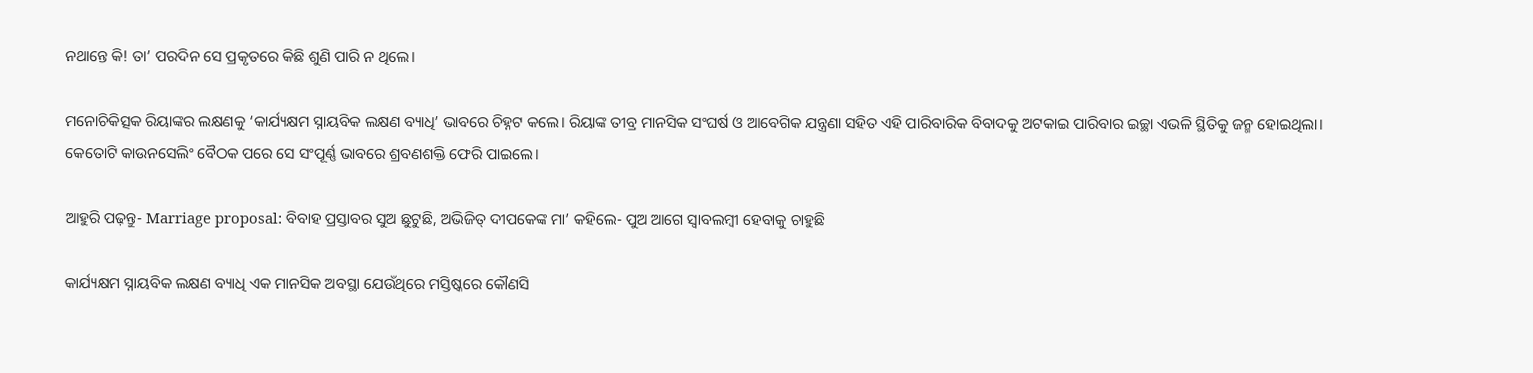ନଥାନ୍ତେ କି! ତା’ ପରଦିନ ସେ ପ୍ରକୃତରେ କିଛି ଶୁଣି ପାରି ନ ଥିଲେ।

ମନୋଚିକିତ୍ସକ ରିୟାଙ୍କର ଲକ୍ଷଣକୁ ‘କାର୍ଯ୍ୟକ୍ଷମ ସ୍ନାୟବିକ ଲକ୍ଷଣ ବ୍ୟାଧି’ ଭାବରେ ଚିହ୍ନଟ କଲେ। ରିୟାଙ୍କ ତୀବ୍ର ମାନସିକ ସଂଘର୍ଷ ଓ ଆବେଗିକ ଯନ୍ତ୍ରଣା ସହିତ ଏହି ପାରିବାରିକ ବିବାଦକୁ ଅଟକାଇ ପାରିବାର ଇଚ୍ଛା ଏଭଳି ସ୍ଥିତିକୁ ଜନ୍ମ ହୋଇଥିଲା। କେତୋଟି କାଉନସେଲିଂ ବୈଠକ ପରେ ସେ ସଂପୂର୍ଣ୍ଣ ଭାବରେ ଶ୍ରବଣଶକ୍ତି ଫେରି ପାଇଲେ।

ଆହୁରି ପଢ଼ନ୍ତୁ- Marriage proposal: ବିବାହ ପ୍ରସ୍ତାବର ସୁଅ ଛୁଟୁଛି, ଅଭିଜିତ୍‌ ଦୀପକେଙ୍କ ମା’ କହିଲେ- ପୁଅ ଆଗେ ସ୍ୱାବଲମ୍ବୀ ହେବାକୁ ଚାହୁଛି

କାର୍ଯ୍ୟକ୍ଷମ ସ୍ନାୟବିକ ଲକ୍ଷଣ ବ୍ୟାଧି ଏକ ମାନସିକ ଅବସ୍ଥା ଯେଉଁଥିରେ ମସ୍ତିଷ୍କରେ କୌଣସି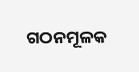ଗଠନମୂଳକ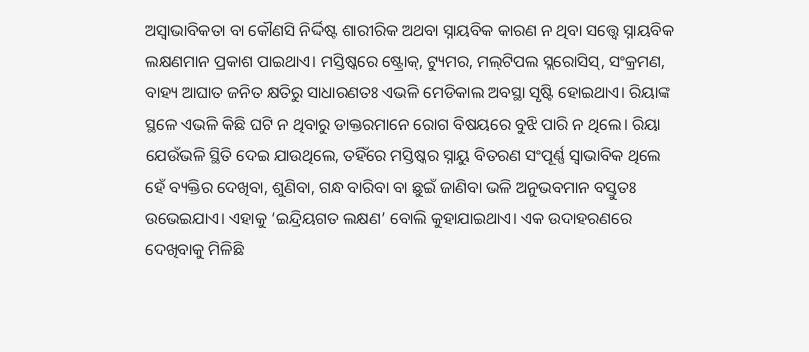ଅସ୍ବାଭାବିକତା ବା କୌଣସି ନିର୍ଦ୍ଦିଷ୍ଟ ଶାରୀରିକ ଅଥବା ସ୍ନାୟବିକ କାରଣ ନ ଥିବା ସତ୍ତ୍ବେ ସ୍ନାୟବିକ ଲକ୍ଷଣମାନ ପ୍ରକାଶ ପାଇଥାଏ। ମସ୍ତିଷ୍କରେ‌ ଷ୍ଟ୍ରୋକ୍‌, ଟ୍ୟୁମର, ମଲ୍‌ଟିପଲ ସ୍ଲରୋସିସ୍, ସଂକ୍ରମଣ, ବାହ୍ୟ ଆଘାତ ଜନିତ କ୍ଷତିରୁ ସାଧାରଣତଃ ଏଭଳି ମେଡିକାଲ ଅବସ୍ଥା ସୃଷ୍ଟି ହୋଇଥାଏ। ରିୟାଙ୍କ ସ୍ଥଳେ ଏଭଳି କିଛି ଘଟି ନ ଥିବାରୁ ଡାକ୍ତରମାନେ ରୋଗ ବିଷୟରେ ବୁଝି ପାରି ନ ଥିଲେ। ରିୟା ଯେଉଁଭଳି ସ୍ଥିତି ଦେଇ ଯାଉଥିଲେ, ତହିଁରେ ମସ୍ତିଷ୍କର ସ୍ନାୟୁ ବିତରଣ ସଂପୂର୍ଣ୍ଣ ସ୍ବାଭାବିକ ଥିଲେ ହେଁ ବ୍ୟକ୍ତିର ଦେଖିବା, ଶୁଣିବା, ଗନ୍ଧ ବାରିବା ବା ଛୁଇଁ ଜାଣିବା ଭଳି ଅନୁଭବମାନ ବସ୍ତୁତଃ ଉଭେଇଯାଏ। ଏହାକୁ ‘ଇନ୍ଦ୍ରିୟଗତ ଲକ୍ଷଣ’ ବୋଲି କୁହାଯାଇଥାଏ। ଏକ ଉଦାହରଣରେ ଦେଖିବାକୁ ମିଳିଛି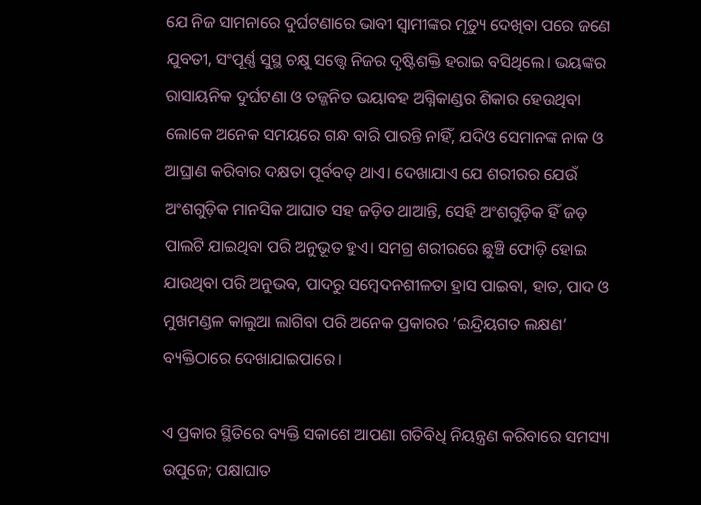ଯେ ନିଜ ସାମନାରେ ଦୁର୍ଘଟଣାରେ ଭାବୀ ସ୍ବାମୀଙ୍କର ମୃତ୍ୟୁ ଦେଖିବା ପରେ ଜଣେ ଯୁବତୀ, ସଂପୂର୍ଣ୍ଣ ସୁସ୍ଥ ଚକ୍ଷୁ ସତ୍ତ୍ବେ ନିଜର ଦୃଷ୍ଟିଶକ୍ତି ହରାଇ ବସିଥିଲେ। ଭୟଙ୍କର ରାସାୟନିକ ଦୁର୍ଘଟଣା ଓ ତଜ୍ଜନିତ ଭୟାବହ ଅଗ୍ନିକାଣ୍ଡର ଶିକାର ହେଉଥିବା ଲୋକେ ଅନେକ ସମୟରେ ଗନ୍ଧ ବାରି ପାରନ୍ତି ନାହିଁ, ଯଦିଓ ସେମାନଙ୍କ ନାକ ଓ ଆଘ୍ରାଣ କରିବାର ଦକ୍ଷତା ପୂର୍ବବତ୍‌ ଥାଏ। ଦେଖାଯାଏ ଯେ ଶରୀରର ଯେଉଁ ଅଂଶଗୁଡ଼ିକ ମାନସିକ ଆଘାତ ସହ ଜଡ଼ିତ ଥାଆନ୍ତି, ସେହି ଅଂଶଗୁଡ଼ିକ ହିଁ ଜଡ଼ ପାଲଟି ଯାଇଥିବା ପରି ଅନୁଭୂତ ହୁଏ। ସମଗ୍ର ଶରୀରରେ ଛୁଞ୍ଚି ଫୋଡ଼ି ହୋଇ ଯାଉଥିବା ପରି ଅନୁଭବ, ପାଦରୁ ସମ୍ବେଦନଶୀଳତା ହ୍ରାସ ପାଇବା, ହାତ, ପାଦ ଓ ମୁଖମଣ୍ଡଳ କାଲୁଆ ଲାଗିବା ପରି ଅନେକ ପ୍ରକାରର ‘ଇନ୍ଦ୍ରିୟଗତ ଲକ୍ଷଣ’ ବ୍ୟକ୍ତିଠାରେ ଦେଖାଯାଇପାରେ।

ଏ ପ୍ରକାର ସ୍ଥିତିରେ ବ୍ୟକ୍ତି ସକାଶେ ଆପଣା ଗତିବିଧି ନିୟନ୍ତ୍ରଣ କରିବାରେ ସମସ୍ୟା ଉପୁଜେ; ପକ୍ଷାଘାତ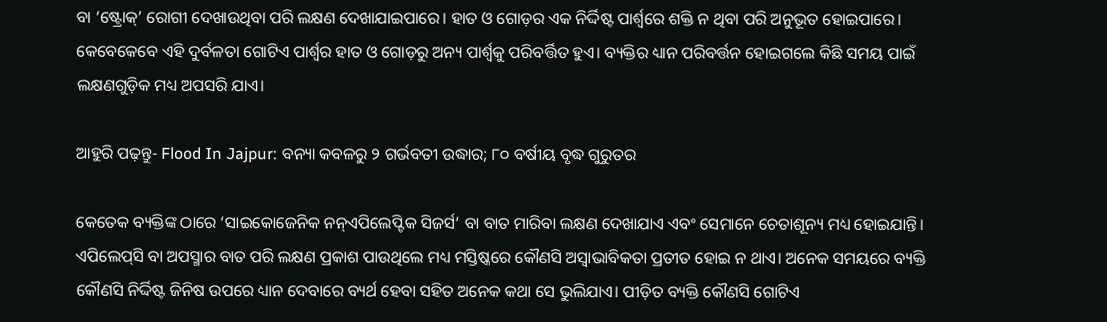ବା ‘ଷ୍ଟ୍ରୋକ୍’ ରୋଗୀ ଦେଖାଉଥିବା ପରି ଲକ୍ଷଣ ଦେଖାଯାଇପାରେ। ହାତ ଓ ଗୋଡ଼ର ଏକ ନିର୍ଦ୍ଦିଷ୍ଟ ପାର୍ଶ୍ବରେ ଶକ୍ତି ନ ଥିବା ପରି ଅନୁଭୂତ ହୋଇପାରେ। କେବେକେବେ ଏହି ଦୁର୍ବଳତା ଗୋଟିଏ ପାର୍ଶ୍ବର ହାତ ଓ ଗୋଡ଼ରୁ ଅନ୍ୟ ପାର୍ଶ୍ବକୁ ପରିବର୍ତ୍ତିତ ହୁଏ। ବ୍ୟକ୍ତିର ଧ୍ୟାନ ପରିବର୍ତ୍ତନ ହୋଇଗଲେ କିଛି ସମୟ ପାଇଁ ଲକ୍ଷଣଗୁଡ଼ିକ ମଧ୍ୟ ଅପସରି ଯାଏ।

ଆହୁରି ପଢ଼ନ୍ତୁ- Flood In Jajpur: ବନ୍ୟା କବଳରୁ ୨ ଗର୍ଭବତୀ ଉଦ୍ଧାର; ୮୦ ବର୍ଷୀୟ ବୃଦ୍ଧ ଗୁରୁତର

କେତେକ ବ୍ୟକ୍ତିଙ୍କ ଠାରେ ‘ସାଇକୋଜେନିକ ନନ୍‌ଏପିଲେପ୍ଟିକ ସିଜର୍ସ’ ବା ବାତ ମାରିବା ଲକ୍ଷଣ ଦେଖାଯାଏ ଏବଂ ସେମାନେ ଚେତାଶୂନ୍ୟ ମଧ୍ୟ ହୋଇଯାନ୍ତି। ଏପିଲେପ୍‌ସି ବା ଅପସ୍ମାର ବାତ ପରି ଲକ୍ଷଣ ପ୍ରକାଶ ପାଉଥିଲେ ମଧ୍ୟ ମସ୍ତିଷ୍କରେ କୌଣସି ଅସ୍ବାଭାବିକତା ପ୍ରତୀତ ହୋଇ ନ ଥାଏ। ଅନେକ ସମୟରେ ବ୍ୟକ୍ତି କୌଣସି ନିର୍ଦ୍ଦିଷ୍ଟ ଜିନିଷ ଉପରେ ଧ୍ୟାନ ଦେବାରେ ବ୍ୟର୍ଥ ହେବା ସହିତ ଅନେକ କଥା ସେ ଭୁଲିଯାଏ। ପୀଡ଼ିତ ବ୍ୟକ୍ତି କୌଣସି ଗୋଟିଏ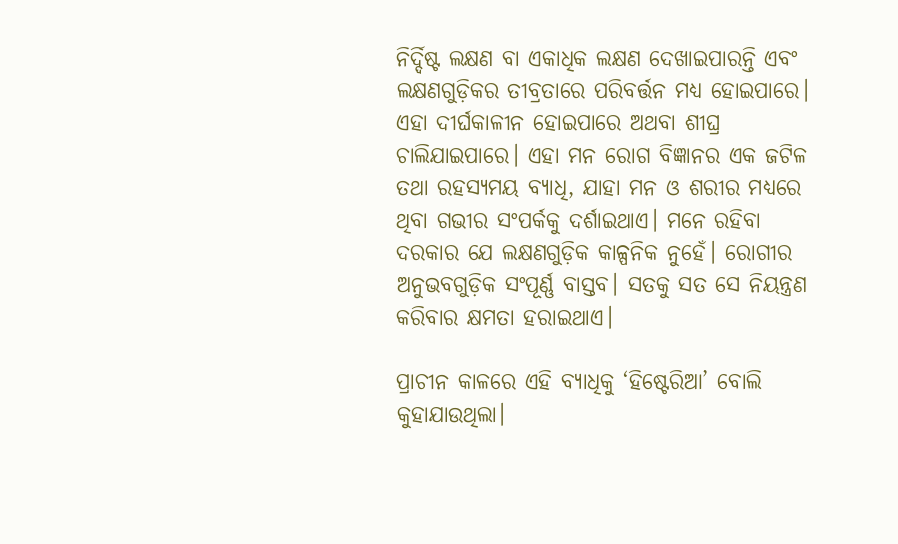ନିର୍ଦ୍ଦିଷ୍ଟ ଲକ୍ଷଣ ବା ଏକାଧିକ ଲକ୍ଷଣ ଦେଖାଇପାରନ୍ତି ଏବଂ ଲକ୍ଷଣଗୁଡ଼ିକର ତୀବ୍ରତାରେ ପରିବର୍ତ୍ତନ ମଧ୍ୟ ହୋଇପାରେ। ଏହା ଦୀର୍ଘକାଳୀନ ହୋଇପାରେ ଅଥବା ଶୀଘ୍ର ଚାଲିଯାଇପାରେ। ଏହା ମ‌ନ ରୋଗ ବିଜ୍ଞାନର ଏକ ଜଟିଳ ତଥା ରହସ୍ୟମୟ ବ୍ୟାଧି, ଯାହା ମନ ଓ ଶରୀର ମଧ୍ୟରେ ଥିବା ଗଭୀର ସଂପର୍କକୁ ଦର୍ଶାଇଥାଏ। ମନେ ରହିବା ଦରକାର ‌ଯେ ଲକ୍ଷଣଗୁଡ଼ିକ କାଳ୍ପନିକ ନୁହେଁ। ରୋଗୀର ଅନୁଭବଗୁଡ଼ିକ ସଂପୂର୍ଣ୍ଣ ବାସ୍ତବ। ସତକୁ ସତ ସେ ନିୟନ୍ତ୍ରଣ କରିବାର କ୍ଷମତା ହରାଇଥାଏ।

ପ୍ରାଚୀନ କାଳରେ ଏହି ବ୍ୟାଧିକୁ ‘ହିଷ୍ଟେରିଆ’ ବୋଲି କୁହାଯାଉଥିଲା।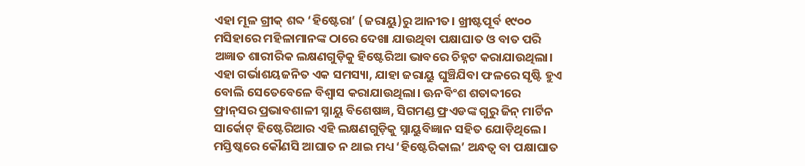ଏହା ମୂଳ ଗ୍ରୀକ୍ ଶବ୍ଦ ‘ହିଷ୍ଟେରା’ (ଜରାୟୁ)ରୁ ଆନୀତ। ଖ୍ରୀଷ୍ଟପୂର୍ବ ୧୯୦୦ ମସିହାରେ ମହିଳାମାନଙ୍କ ଠାରେ ଦେଖା ଯାଉଥିବା ପକ୍ଷାଘାତ ଓ ବାତ ପରି ଅଜ୍ଞାତ ଶାରୀରିକ ଲକ୍ଷଣଗୁଡ଼ିକୁ ହିଷ୍ଟେରିଆ ଭାବରେ ଚିହ୍ନଟ କରାଯାଉଥିଲା। ଏହା ଗର୍ଭାଶୟଜନିତ ଏକ ସମସ୍ୟା, ଯାହା ଜରାୟୁ ଘୁଞ୍ଚିଯିବା ଫଳରେ ସୃଷ୍ଟି ହୁଏ ବୋଲି ସେତେବେଳେ ବିଶ୍ବାସ କରାଯାଉଥିଲା। ଊନବିଂଶ ଶତାବ୍ଦୀରେ ଫ୍ରାନ୍‌ସର ପ୍ରଭାବଶାଳୀ ସ୍ନାୟୁ ବିଶେଷଜ୍ଞ, ସିଗମଣ୍ଡ ଫ୍ରଏଡଙ୍କ ଗୁରୁ ଜିନ୍ ମାର୍ଟିନ ସାର୍କୋଟ୍ ହିଷ୍ଟେରିଆର ଏହି ଲକ୍ଷଣଗୁଡ଼ିକୁ ସ୍ନାୟୁବିଜ୍ଞାନ ସହିତ ଯୋଡ଼ିଥିଲେ। ମସ୍ତିଷ୍କରେ କୌଣସି ଆଘାତ ନ ଥାଇ ମଧ୍ୟ ‘ହିଷ୍ଟେରିକାଲ’ ଅନ୍ଧତ୍ବ ବା ପକ୍ଷାଘାତ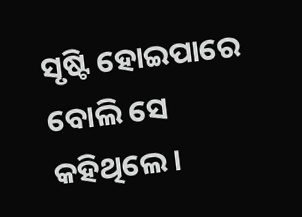ସୃଷ୍ଟି ହୋଇପାରେ ବୋଲି ସେ କହିଥିଲେ।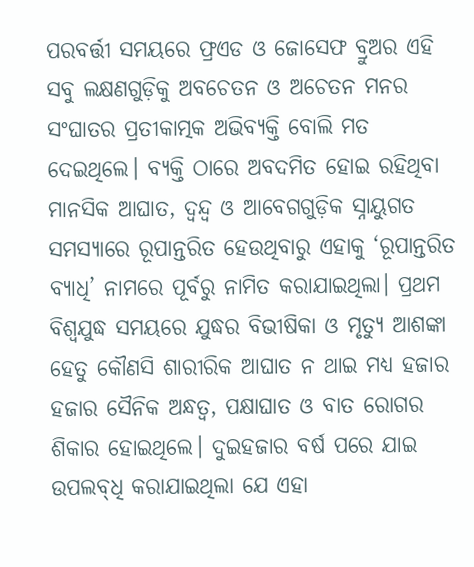ପରବର୍ତ୍ତୀ ସମୟରେ ଫ୍ରଏଡ ଓ ଜୋସେଫ ବ୍ରୁଅର ଏହି ସବୁ ଲକ୍ଷଣଗୁଡ଼ିକୁ ଅବଚେତନ ଓ ଅଚେତନ ମନର ସଂଘାତର ପ୍ରତୀକାତ୍ମକ ଅଭିବ୍ୟକ୍ତି ବୋଲି ମତ ଦେଇଥିଲେ। ବ୍ୟକ୍ତି ଠାରେ ଅବଦମିତ ହୋଇ ରହିଥିବା ମାନସିକ ଆଘାତ, ଦ୍ବନ୍ଦ୍ବ ଓ ଆବେଗଗୁଡ଼ିକ ସ୍ନାୟୁଗତ ସମସ୍ୟାରେ ରୂପାନ୍ତରିତ ହେଉଥିବାରୁ ଏହାକୁ ‘ରୂପାନ୍ତରିତ ବ୍ୟାଧି’ ନାମରେ ପୂର୍ବରୁ ନାମିତ କରାଯାଇଥିଲା। ପ୍ରଥମ ବିଶ୍ବଯୁଦ୍ଧ ସମୟରେ ଯୁଦ୍ଧର ବିଭୀଷିକା ଓ ମୃତ୍ୟୁ ଆଶଙ୍କା ହେତୁ କୌଣସି ଶାରୀରିକ ଆଘାତ ନ ଥାଇ ମଧ୍ୟ ହଜାର ହଜାର ସୈନିକ ଅନ୍ଧତ୍ବ, ପକ୍ଷାଘାତ ଓ ବାତ ରୋଗର ଶିକାର ହୋଇଥିଲେ। ଦୁଇହଜାର ବର୍ଷ ପରେ ଯାଇ ଉପଲବ୍‌ଧି କରାଯାଇଥିଲା ଯେ ଏହା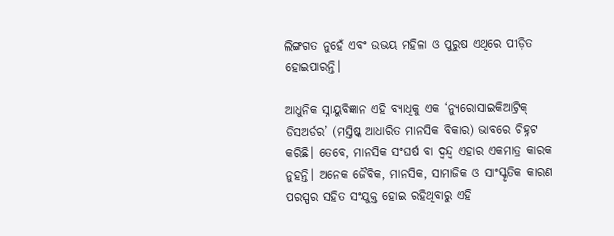ଲିଙ୍ଗଗତ ନୁହେଁ ଏବଂ ଉଭୟ ମହିଳା ଓ ପୁରୁଷ ଏଥିରେ ପୀଡ଼ିତ ହୋଇପାରନ୍ତି।

ଆଧୁନିକ ସ୍ନାୟୁବିଜ୍ଞାନ ଏହି ବ୍ୟାଧିକୁ ଏକ ‘ନ୍ୟୁରୋସାଇକିଆଟ୍ରିକ୍ ଡିସଅର୍ଡର’ (ମସ୍ତିଷ୍କ ଆଧାରିତ ମାନସିକ ବିକାର) ଭାବରେ ଚିହ୍ନଟ କରିଛି। ତେବେ, ମାନସିକ ସଂଘର୍ଷ ବା ଦ୍ବନ୍ଦ୍ବ ଏହାର ଏକମାତ୍ର କାରକ ନୁହନ୍ତି। ଅନେକ ଜୈବିକ, ମାନସିକ, ସାମାଜିକ ଓ ସାଂସ୍କୃତିକ କାରଣ ପରସ୍ପର ସହିତ ସଂଯୁକ୍ତ ହୋଇ ରହିଥିବାରୁ ଏହି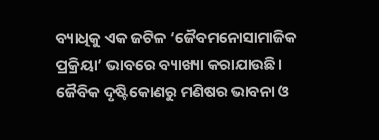ବ୍ୟାଧିକୁ ଏକ ଜଟିଳ ‘ଜୈବମନୋସାମାଜିକ ପ୍ରକ୍ରିୟା’ ଭାବରେ ବ୍ୟାଖ୍ୟା କରାଯାଉଛି। ଜୈବିକ ଦୃଷ୍ଟିକୋଣରୁ ମଣିଷର ଭାବନା ଓ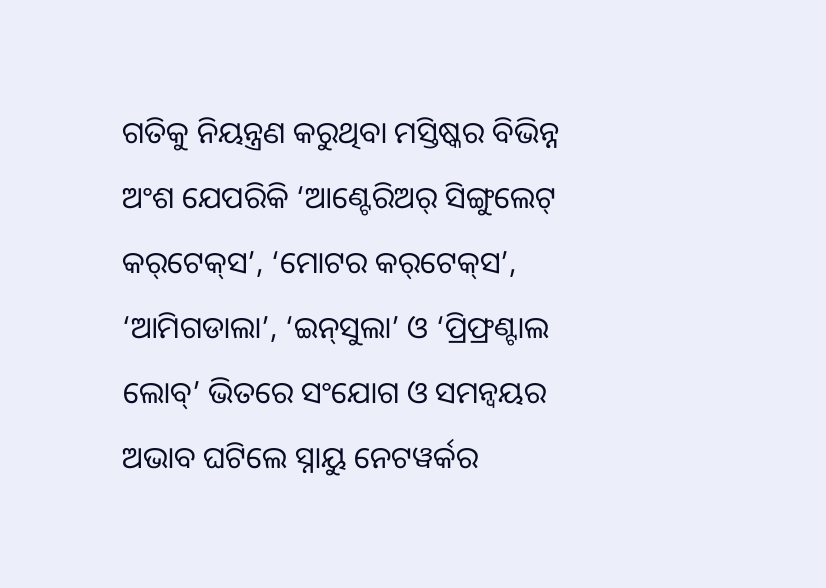ଗତିକୁ ନିୟନ୍ତ୍ରଣ କରୁଥିବା ମସ୍ତିଷ୍କର ବିଭିନ୍ନ ଅଂଶ ଯେପରିକି ‘ଆଣ୍ଟେରିଅର୍ ସିଙ୍ଗୁଲେଟ୍ କର୍‌ଟେକ୍‌ସ’, ‘ମୋଟର କର୍‌ଟେକ୍‌ସ’, ‘ଆମିଗଡାଲା’, ‘ଇନ୍‌ସୁଲା’ ଓ ‘ପ୍ରିଫ୍ରଣ୍ଟାଲ ଲୋବ୍‌’ ଭିତରେ ସଂଯୋଗ ଓ ସମନ୍ବୟର ଅଭାବ ଘଟିଲେ ସ୍ନାୟୁ ନେଟୱର୍କର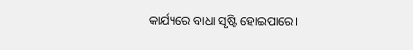କାର୍ଯ୍ୟରେ ବାଧା ସୃଷ୍ଟି ହୋଇପାରେ।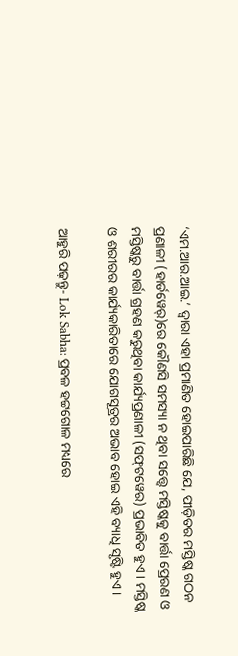‘ଏମ.ଆର.ଆଇ.’ ଦ୍ବାରା ଏହା ପ୍ରମାଣିତ ହୋଇପାରିଛି ଯେ, ପୀଡ଼ିତର ମସ୍ତିଷ୍କ ଗଠନ ପ୍ରଣାଳୀ (ହାର୍ଡୱେର୍)ରେ କୌଣସି ସମସ୍ୟା ନ ଥିବା ସତ୍ତ୍ବେ ମସ୍ତିଷ୍କକୁ ବାର୍ତ୍ତା ପ୍ରେରଣ ଓ ମସ୍ତିଷ୍କରୁ ବାର୍ତ୍ତା ଗ୍ରହଣ କରୁଥିବା କାର୍ଯ୍ୟପ୍ରଣାଳୀ (ସଫ୍‌ଟୱେର) ପ୍ରଭାବିତ ହୁଏ। ମସ୍ତିଷ୍କ ଓ ଶରୀରର କାର୍ଯ୍ୟକାରିତାରେ ଯୋଗସୂତ୍ରର ଅଭାବ ହୋଇ ଏହି ବ୍ୟାଧି ସୃଷ୍ଟି ହୁଏ।

ଆହୁରି ପଢ଼ନ୍ତୁ- Lok Sabha: ପ୍ରବଳ ହଟ୍ଟଗୋଳ ମଧ୍ୟରେ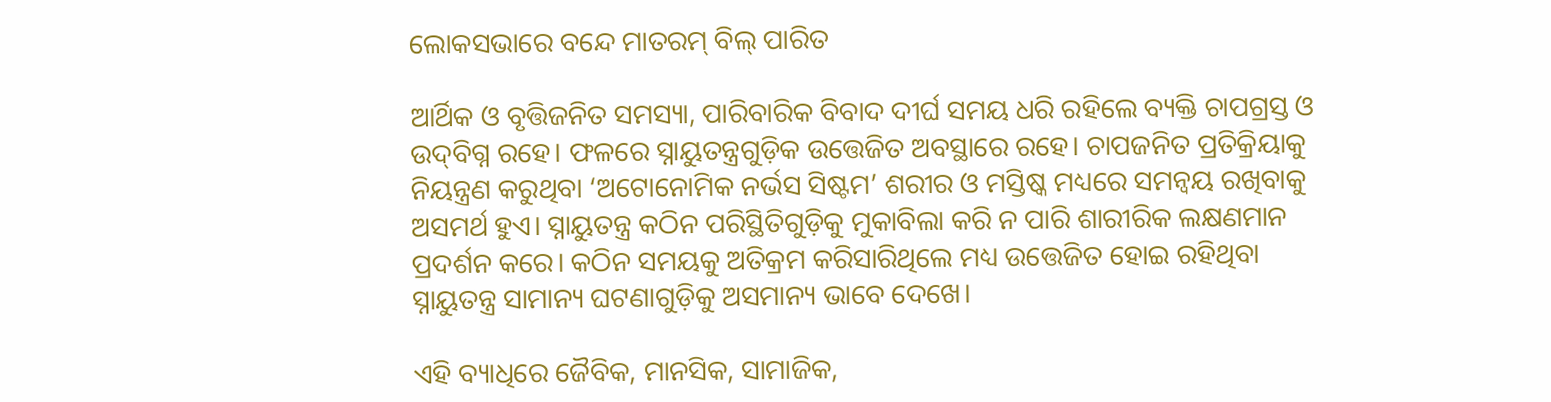ଲୋକସଭାରେ ବନ୍ଦେ ମାତରମ୍‌ ବିଲ୍‌ ପାରିତ

ଆର୍ଥିକ ଓ ବୃତ୍ତିଜନିତ ସମସ୍ୟା, ପାରିବାରିକ ବିବାଦ ଦୀର୍ଘ ସମୟ ଧରି ରହିଲେ ବ୍ୟକ୍ତି ଚାପଗ୍ରସ୍ତ ଓ ଉଦ୍‌ବିଗ୍ନ ରହେ। ଫଳରେ ସ୍ନାୟୁତନ୍ତ୍ରଗୁଡ଼ିକ ଉତ୍ତେଜିତ ଅବସ୍ଥାରେ ରହେ। ଚାପଜନିତ ପ୍ରତିକ୍ରିୟାକୁ ନିୟନ୍ତ୍ରଣ କରୁଥିବା ‘ଅଟୋନୋମିକ ନର୍ଭସ ସିଷ୍ଟମ’ ଶରୀର ଓ ମସ୍ତିଷ୍କ ମଧ୍ୟରେ ସମନ୍ବୟ ରଖିବାକୁ ଅସମର୍ଥ ହୁଏ। ସ୍ନାୟୁତନ୍ତ୍ର କଠିନ ପରିସ୍ଥିତିଗୁଡ଼ିକୁ ମୁକାବିଲା କରି ନ ପାରି ଶାରୀରିକ ଲକ୍ଷଣମାନ ପ୍ରଦର୍ଶନ କରେ। କଠିନ ସମୟକୁ ଅତିକ୍ରମ କରିସାରିଥିଲେ ‌ମଧ୍ୟ ଉତ୍ତେଜିତ ହୋଇ ରହିଥିବା ସ୍ନାୟୁତନ୍ତ୍ର ସାମାନ୍ୟ ଘଟଣାଗୁଡ଼ିକୁ ଅସମାନ୍ୟ ଭାବେ ଦେଖେ।

ଏହି ବ୍ୟାଧିରେ ଜୈବିକ, ମାନସିକ, ସାମାଜିକ,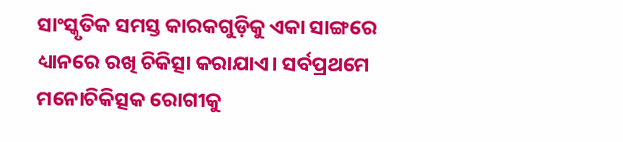ସାଂସ୍କୃତିକ ସମସ୍ତ କାରକଗୁଡ଼ିକୁ ଏକା ସାଙ୍ଗରେ ଧ୍ୟାନରେ ରଖି ଚିକିତ୍ସା କରାଯାଏ। ସର୍ବପ୍ରଥମେ ମନୋଚିକିତ୍ସକ ରୋଗୀକୁ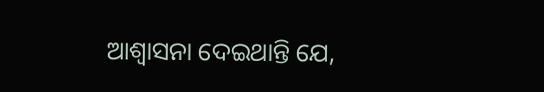ଆଶ୍ବାସନା ଦେଇଥାନ୍ତି ଯେ,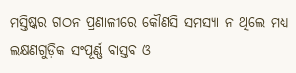ମସ୍ତିଷ୍କର ଗଠନ ପ୍ରଣାଳୀରେ କୌଣସି ସମସ୍ୟା ନ ଥିଲେ ମଧ୍ୟ ଲକ୍ଷଣଗୁଡ଼ିକ ସଂପୂର୍ଣ୍ଣ ବାସ୍ତବ ଓ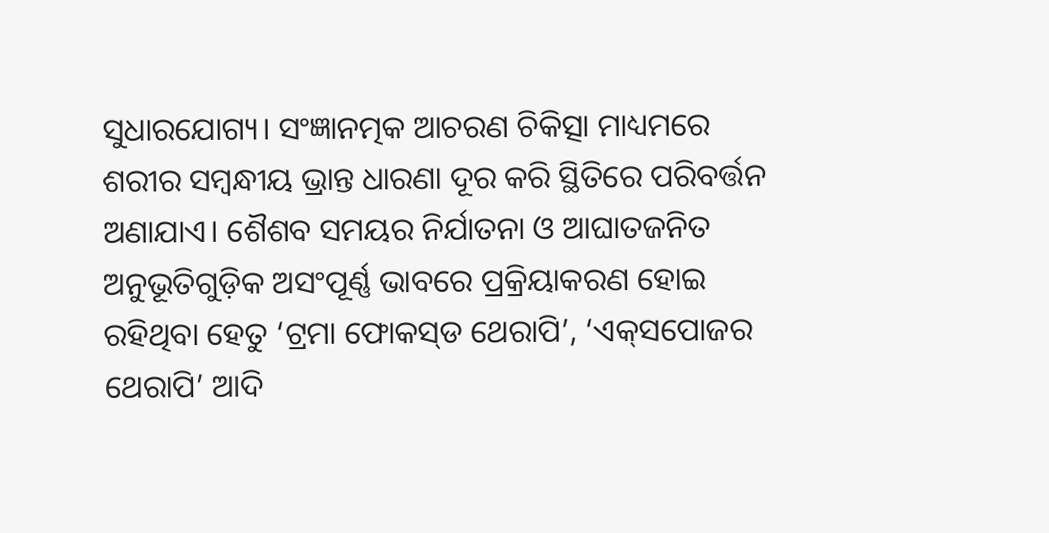ସୁଧାରଯୋଗ୍ୟ। ସଂଜ୍ଞାନତ୍ମକ ଆଚରଣ ଚିକିତ୍ସା ମାଧ୍ୟମରେ ଶରୀର ସମ୍ବନ୍ଧୀୟ ଭ୍ରାନ୍ତ ଧାରଣା ଦୂର କରି ସ୍ଥିତିରେ ପରିବର୍ତ୍ତନ ଅଣାଯାଏ। ଶୈଶବ ସମୟର ନିର୍ଯାତନା ଓ ଆଘାତଜନିତ ଅନୁଭୂତିଗୁଡ଼ିକ ଅସଂପୂର୍ଣ୍ଣ ଭାବରେ ପ୍ରକ୍ରିୟାକରଣ ହୋଇ ରହିଥିବା ହେତୁ ‘ଟ୍ରମା ଫୋକସ୍‌ଡ ଥେରାପି’, ‘ଏକ୍‌ସପୋଜର ଥେରାପି’ ଆଦି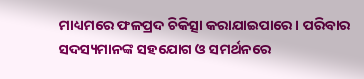ମାଧ୍ୟମରେ ଫଳପ୍ରଦ ଚିକିତ୍ସା କରାଯାଇପାରେ। ପରିବାର ସଦସ୍ୟମାନଙ୍କ ସହଯୋଗ ଓ ସମର୍ଥନରେ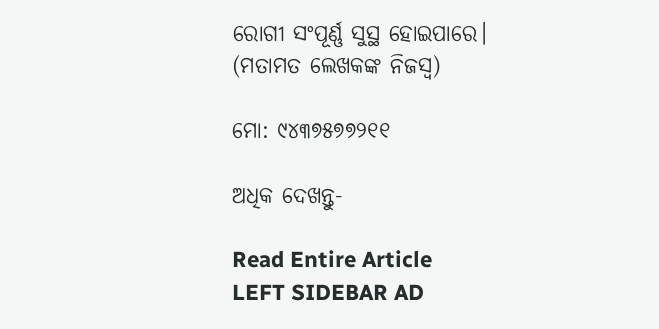ରୋଗୀ ସଂପୂର୍ଣ୍ଣ ସୁସ୍ଥ ହୋଇପାରେ।
(ମତାମତ ଲେଖକଙ୍କ ନିଜସ୍ବ)

ମୋ: ୯୪୩୭୫୭୭୨୧୧

ଅଧିକ ଦେଖନ୍ତୁ-

Read Entire Article
LEFT SIDEBAR AD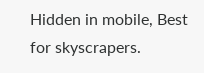Hidden in mobile, Best for skyscrapers.